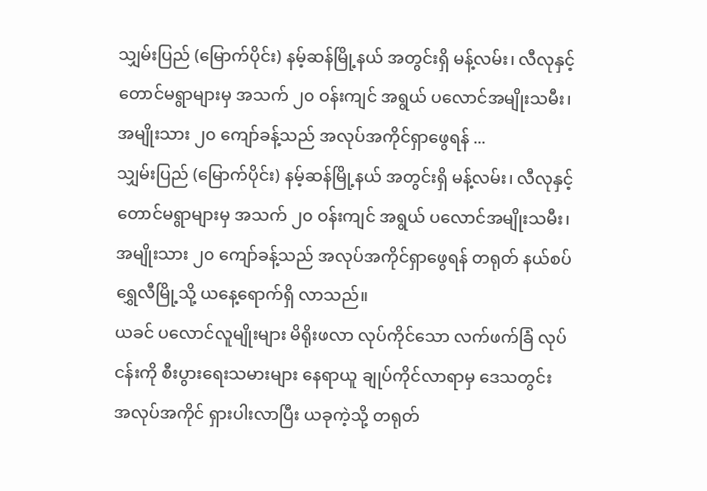သျှမ်းပြည် (မြောက်ပိုင်း) နမ့်ဆန်မြို့နယ် အတွင်းရှိ မန့်လမ်း၊ လီလုနှင့် တောင်မရွာများမှ အသက် ၂၀ ဝန်းကျင် အရွယ် ပလောင်အမျိုးသမီး၊ အမျိုးသား ၂၀ ကျော်ခန့်သည် အလုပ်အကိုင်ရှာဖွေရန် ...
သျှမ်းပြည် (မြောက်ပိုင်း) နမ့်ဆန်မြို့နယ် အတွင်းရှိ မန့်လမ်း၊ လီလုနှင့် တောင်မရွာများမှ အသက် ၂၀ ဝန်းကျင် အရွယ် ပလောင်အမျိုးသမီး၊ အမျိုးသား ၂၀ ကျော်ခန့်သည် အလုပ်အကိုင်ရှာဖွေရန် တရုတ် နယ်စပ် ရွှေလီမြို့သို့ ယနေ့ရောက်ရှိ လာသည်။
ယခင် ပလောင်လူမျိုးများ မိရိုးဖလာ လုပ်ကိုင်သော လက်ဖက်ခြံ လုပ်ငန်းကို စီးပွားရေးသမားများ နေရာယူ ချုပ်ကိုင်လာရာမှ ဒေသတွင်း အလုပ်အကိုင် ရှားပါးလာပြီး ယခုကဲ့သို့ တရုတ်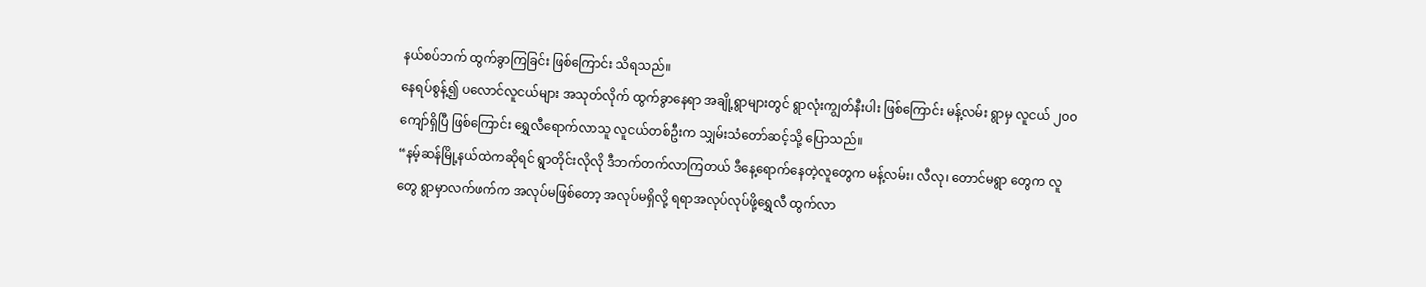နယ်စပ်ဘက် ထွက်ခွာကြခြင်း ဖြစ်ကြောင်း သိရသည်။
နေရပ်စွန့်၍ ပလောင်လူငယ်များ အသုတ်လိုက် ထွက်ခွာနေရာ အချို့ရွာများတွင် ရွာလုံးကျွတ်နီးပါး ဖြစ်ကြောင်း မန့်လမ်း ရွာမှ လူငယ် ၂၀၀ ကျော်ရှိပြီ ဖြစ်ကြောင်း ရွှေလီရောက်လာသူ လူငယ်တစ်ဦးက သျှမ်းသံတော်ဆင့်သို့ ပြောသည်။
“နမ့်ဆန်မြို့နယ်ထဲကဆိုရင် ရွာတိုင်းလိုလို ဒီဘက်တက်လာကြတယ် ဒီနေ့ရောက်နေတဲ့လူတွေက မန့်လမ်း၊ လီလု၊ တောင်မရွာ တွေက လူတွေ ရွာမှာလက်ဖက်က အလုပ်မဖြစ်တော့ အလုပ်မရှိလို့ ရရာအလုပ်လုပ်ဖို့ရွှေလီ ထွက်လာ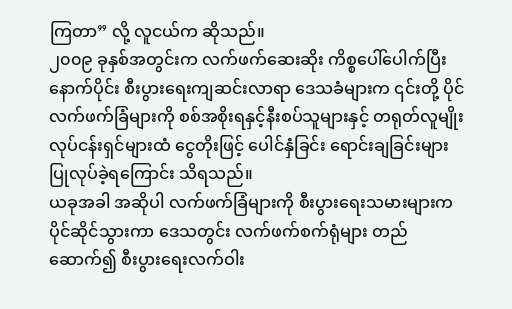ကြတာ” လို့ လူငယ်က ဆိုသည်။
၂၀၀၉ ခုနှစ်အတွင်းက လက်ဖက်ဆေးဆိုး ကိစ္စပေါ်ပေါက်ပြီး နောက်ပိုင်း စီးပွားရေးကျဆင်းလာရာ ဒေသခံများက ၎င်းတို့ ပိုင် လက်ဖက်ခြံများကို စစ်အစိုးရနှင့်နီးစပ်သူများနှင့် တရုတ်လူမျိုး လုပ်ငန်းရှင်များထံ ငွေတိုးဖြင့် ပေါင်နှံခြင်း ရောင်းချခြင်းများ ပြုလုပ်ခဲ့ရကြောင်း သိရသည်။
ယခုအခါ အဆိုပါ လက်ဖက်ခြံများကို စီးပွားရေးသမားများက ပိုင်ဆိုင်သွားကာ ဒေသတွင်း လက်ဖက်စက်ရုံများ တည် ဆောက်၍ စီးပွားရေးလက်ဝါး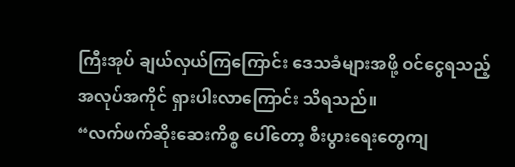ကြီးအုပ် ချယ်လှယ်ကြကြောင်း ဒေသခံများအဖို့ ဝင်ငွေရသည့်အလုပ်အကိုင် ရှားပါးလာကြောင်း သိရသည်။
“လက်ဖက်ဆိုးဆေးကိစ္စ ပေါ်တော့ စီးပွားရေးတွေကျ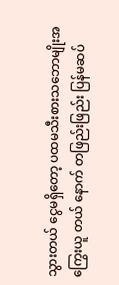သွားတယ် ငွေမရှိတော့ ပထမသီးစားသဘောမျိုးအကြွေးယူ တယ် နောက် တဖြည်းဖြည်း ပြန်မဆပ်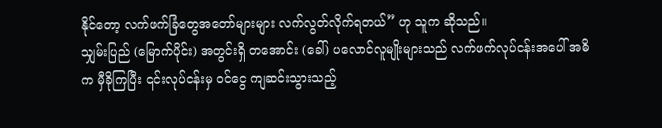နိုင်တော့ လက်ဖက်ခြံတွေအတော်များများ လက်လွတ်လိုက်ရတယ်” ဟု သူက ဆိုသည်။
သျှမ်းပြည် (မြောက်ပိုင်း) အတွင်းရှိ တအောင်း (ခေါ်) ပလောင်လူမျိုးများသည် လက်ဖက်လုပ်ငန်းအပေါ် အဓိက မှီခိုကြပြီး ၎င်းလုပ်ငန်းမှ ဝင်ငွေ ကျဆင်းသွားသည့်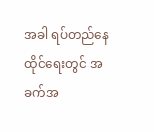အခါ ရပ်တည်နေထိုင်ရေးတွင် အခက်အ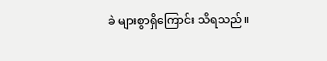ခဲ များစွာရှိကြောင်း သိရသည်။